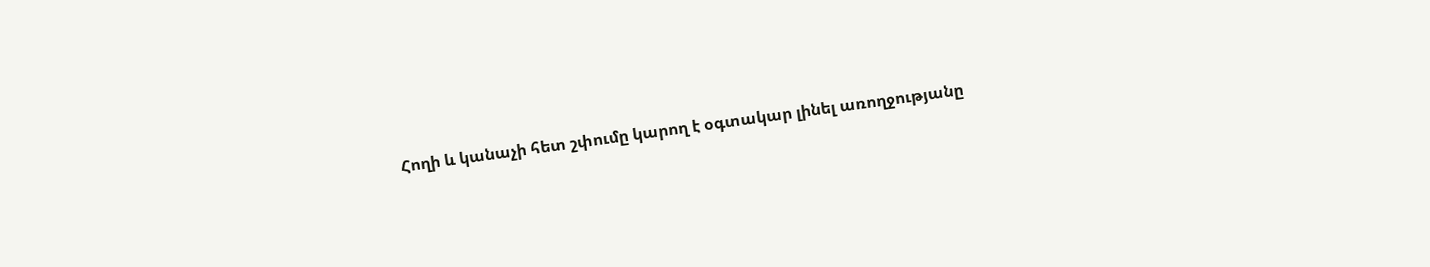Հողի և կանաչի հետ շփումը կարող է օգտակար լինել առողջությանը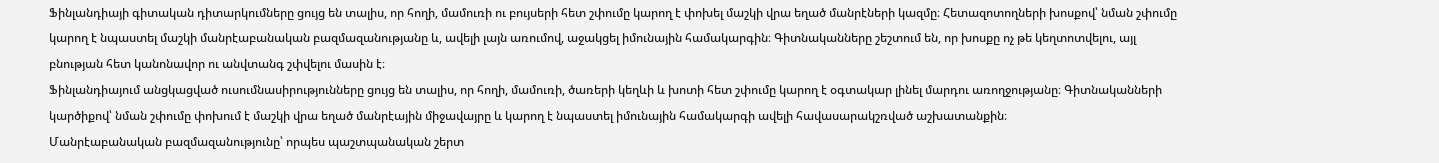Ֆինլանդիայի գիտական դիտարկումները ցույց են տալիս, որ հողի, մամուռի ու բույսերի հետ շփումը կարող է փոխել մաշկի վրա եղած մանրէների կազմը։ Հետազոտողների խոսքով՝ նման շփումը կարող է նպաստել մաշկի մանրէաբանական բազմազանությանը և, ավելի լայն առումով, աջակցել իմունային համակարգին։ Գիտնականները շեշտում են, որ խոսքը ոչ թե կեղտոտվելու, այլ բնության հետ կանոնավոր ու անվտանգ շփվելու մասին է։
Ֆինլանդիայում անցկացված ուսումնասիրությունները ցույց են տալիս, որ հողի, մամուռի, ծառերի կեղևի և խոտի հետ շփումը կարող է օգտակար լինել մարդու առողջությանը։ Գիտնականների կարծիքով՝ նման շփումը փոխում է մաշկի վրա եղած մանրէային միջավայրը և կարող է նպաստել իմունային համակարգի ավելի հավասարակշռված աշխատանքին։
Մանրէաբանական բազմազանությունը՝ որպես պաշտպանական շերտ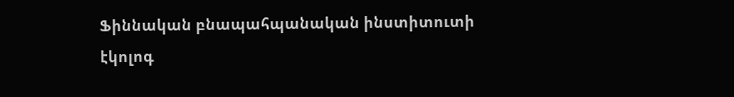Ֆիննական բնապահպանական ինստիտուտի էկոլոգ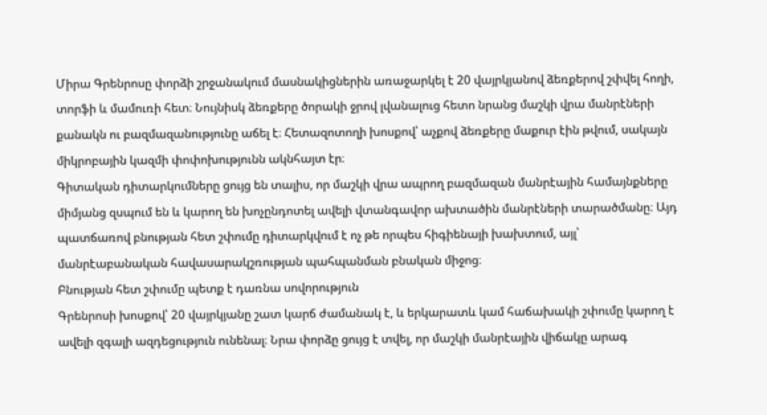Միրա Գրենրոսը փորձի շրջանակում մասնակիցներին առաջարկել է 20 վայրկյանով ձեռքերով շփվել հողի, տորֆի և մամուռի հետ։ Նույնիսկ ձեռքերը ծորակի ջրով լվանալուց հետո նրանց մաշկի վրա մանրէների քանակն ու բազմազանությունը աճել է։ Հետազոտողի խոսքով՝ աչքով ձեռքերը մաքուր էին թվում, սակայն միկրոբային կազմի փոփոխությունն ակնհայտ էր։
Գիտական դիտարկումները ցույց են տալիս, որ մաշկի վրա ապրող բազմազան մանրէային համայնքները միմյանց զսպում են և կարող են խոչընդոտել ավելի վտանգավոր ախտածին մանրէների տարածմանը։ Այդ պատճառով բնության հետ շփումը դիտարկվում է ոչ թե որպես հիգիենայի խախտում, այլ՝ մանրէաբանական հավասարակշռության պահպանման բնական միջոց։
Բնության հետ շփումը պետք է դառնա սովորություն
Գրենրոսի խոսքով՝ 20 վայրկյանը շատ կարճ ժամանակ է, և երկարատև կամ հաճախակի շփումը կարող է ավելի զգալի ազդեցություն ունենալ։ Նրա փորձը ցույց է տվել, որ մաշկի մանրէային վիճակը արագ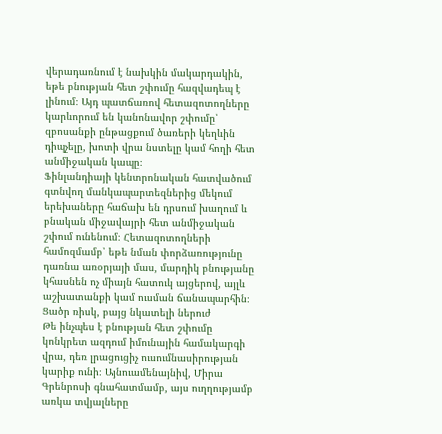վերադառնում է նախկին մակարդակին, եթե բնության հետ շփումը հազվադեպ է լինում։ Այդ պատճառով հետազոտողները կարևորում են կանոնավոր շփումը՝ զբոսանքի ընթացքում ծառերի կեղևին դիպչելը, խոտի վրա նստելը կամ հողի հետ անմիջական կապը։
Ֆինլանդիայի կենտրոնական հատվածում գտնվող մանկապարտեզներից մեկում երեխաները հաճախ են դրսում խաղում և բնական միջավայրի հետ անմիջական շփում ունենում։ Հետազոտողների համոզմամբ՝ եթե նման փորձառությունը դառնա առօրյայի մաս, մարդիկ բնությանը կհասնեն ոչ միայն հատուկ այցերով, այլև աշխատանքի կամ ուսման ճանապարհին։
Ցածր ռիսկ, բայց նկատելի ներուժ
Թե ինչպես է բնության հետ շփումը կոնկրետ ազդում իմունային համակարգի վրա, դեռ լրացուցիչ ուսումնասիրության կարիք ունի։ Այնուամենայնիվ, Միրա Գրենրոսի գնահատմամբ, այս ուղղությամբ առկա տվյալները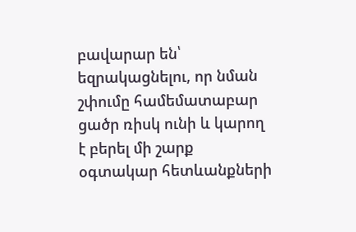բավարար են՝ եզրակացնելու, որ նման շփումը համեմատաբար ցածր ռիսկ ունի և կարող է բերել մի շարք օգտակար հետևանքների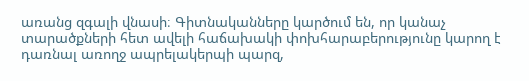առանց զգալի վնասի։ Գիտնականները կարծում են, որ կանաչ տարածքների հետ ավելի հաճախակի փոխհարաբերությունը կարող է դառնալ առողջ ապրելակերպի պարզ,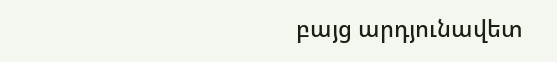բայց արդյունավետ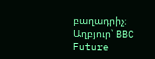բաղադրիչ։
Աղբյուր՝ BBC Future